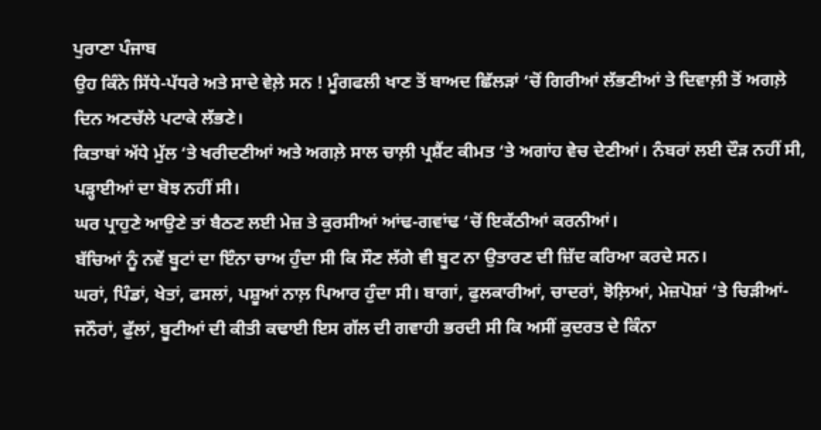ਪੁਰਾਣਾ ਪੰਜਾਬ
ਉਹ ਕਿੰਨੇ ਸਿੱਧੇ-ਪੱਧਰੇ ਅਤੇ ਸਾਦੇ ਵੇਲ਼ੇ ਸਨ ! ਮੂੰਗਫਲੀ ਖਾਣ ਤੋਂ ਬਾਅਦ ਛਿੱਲੜਾਂ ‘ਚੋਂ ਗਿਰੀਆਂ ਲੱਭਣੀਆਂ ਤੇ ਦਿਵਾਲ਼ੀ ਤੋਂ ਅਗਲ਼ੇ ਦਿਨ ਅਣਚੱਲੇ ਪਟਾਕੇ ਲੱਭਣੇ।
ਕਿਤਾਬਾਂ ਅੱਧੇ ਮੁੱਲ ‘ਤੇ ਖਰੀਦਣੀਆਂ ਅਤੇ ਅਗਲ਼ੇ ਸਾਲ ਚਾਲ਼ੀ ਪ੍ਰਸ਼ੈਂਟ ਕੀਮਤ ‘ਤੇ ਅਗਾਂਹ ਵੇਚ ਦੇਣੀਆਂ। ਨੰਬਰਾਂ ਲਈ ਦੌੜ ਨਹੀਂ ਸੀ, ਪੜ੍ਹਾਈਆਂ ਦਾ ਬੋਝ ਨਹੀਂ ਸੀ।
ਘਰ ਪ੍ਰਾਹੁਣੇ ਆਉਣੇ ਤਾਂ ਬੈਠਣ ਲਈ ਮੇਜ਼ ਤੇ ਕੁਰਸੀਆਂ ਆਂਢ-ਗਵਾਂਢ ‘ਚੋਂ ਇਕੱਠੀਆਂ ਕਰਨੀਆਂ।
ਬੱਚਿਆਂ ਨੂੰ ਨਵੇਂ ਬੂਟਾਂ ਦਾ ਇੰਨਾ ਚਾਅ ਹੁੰਦਾ ਸੀ ਕਿ ਸੌਣ ਲੱਗੇ ਵੀ ਬੂਟ ਨਾ ਉਤਾਰਣ ਦੀ ਜ਼ਿੱਦ ਕਰਿਆ ਕਰਦੇ ਸਨ।
ਘਰਾਂ, ਪਿੰਡਾਂ, ਖੇਤਾਂ, ਫਸਲਾਂ, ਪਸ਼ੂਆਂ ਨਾਲ਼ ਪਿਆਰ ਹੁੰਦਾ ਸੀ। ਬਾਗਾਂ, ਫੁਲਕਾਰੀਆਂ, ਚਾਦਰਾਂ, ਝੋਲ਼ਿਆਂ, ਮੇਜ਼ਪੋਸ਼ਾਂ ‘ਤੇ ਚਿੜੀਆਂ-ਜਨੌਰਾਂ, ਫੁੱਲਾਂ, ਬੂਟੀਆਂ ਦੀ ਕੀਤੀ ਕਢਾਈ ਇਸ ਗੱਲ ਦੀ ਗਵਾਹੀ ਭਰਦੀ ਸੀ ਕਿ ਅਸੀਂ ਕੁਦਰਤ ਦੇ ਕਿੰਨਾ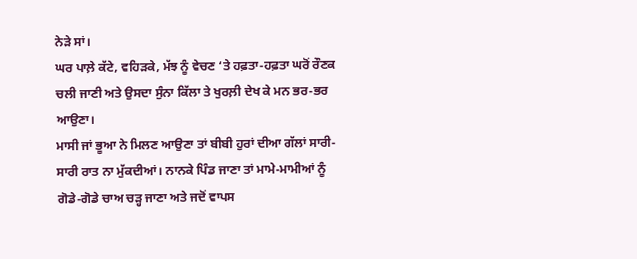ਨੇੜੇ ਸਾਂ।
ਘਰ ਪਾਲ਼ੇ ਕੱਟੇ, ਵਹਿੜਕੇ, ਮੱਝ ਨੂੰ ਵੇਚਣ ‘ਤੇ ਹਫ਼ਤਾ-ਹਫ਼ਤਾ ਘਰੋਂ ਰੌਣਕ ਚਲੀ ਜਾਣੀ ਅਤੇ ਉਸਦਾ ਸੁੰਨਾ ਕਿੱਲਾ ਤੇ ਖੁਰਲ਼ੀ ਦੇਖ ਕੇ ਮਨ ਭਰ-ਭਰ ਆਉਣਾ।
ਮਾਸੀ ਜਾਂ ਭੂਆ ਨੇ ਮਿਲਣ ਆਉਣਾ ਤਾਂ ਬੀਬੀ ਹੁਰਾਂ ਦੀਆ ਗੱਲਾਂ ਸਾਰੀ-ਸਾਰੀ ਰਾਤ ਨਾ ਮੁੱਕਦੀਆਂ। ਨਾਨਕੇ ਪਿੰਡ ਜਾਣਾ ਤਾਂ ਮਾਮੇ-ਮਾਮੀਆਂ ਨੂੰ ਗੋਡੇ-ਗੋਡੇ ਚਾਅ ਚੜ੍ਹ ਜਾਣਾ ਅਤੇ ਜਦੋਂ ਵਾਪਸ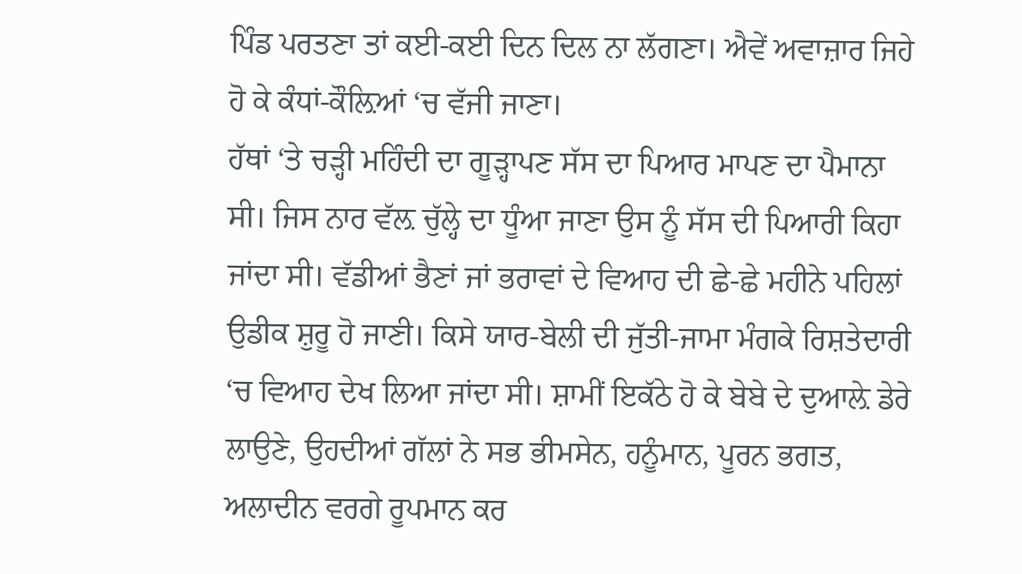ਪਿੰਡ ਪਰਤਣਾ ਤਾਂ ਕਈ-ਕਈ ਦਿਨ ਦਿਲ ਨਾ ਲੱਗਣਾ। ਐਵੇਂ ਅਵਾਜ਼ਾਰ ਜਿਹੇ ਹੋ ਕੇ ਕੰਧਾਂ-ਕੌਲ਼ਿਆਂ ‘ਚ ਵੱਜੀ ਜਾਣਾ।
ਹੱਥਾਂ ‘ਤੇ ਚੜ੍ਹੀ ਮਹਿੰਦੀ ਦਾ ਗੂੜ੍ਹਾਪਣ ਸੱਸ ਦਾ ਪਿਆਰ ਮਾਪਣ ਦਾ ਪੈਮਾਨਾ ਸੀ। ਜਿਸ ਨਾਰ ਵੱਲ਼ ਚੁੱਲ੍ਹੇ ਦਾ ਧੂੰਆ ਜਾਣਾ ਉਸ ਨੂੰ ਸੱਸ ਦੀ ਪਿਆਰੀ ਕਿਹਾ ਜਾਂਦਾ ਸੀ। ਵੱਡੀਆਂ ਭੈਣਾਂ ਜਾਂ ਭਰਾਵਾਂ ਦੇ ਵਿਆਹ ਦੀ ਛੇ-ਛੇ ਮਹੀਨੇ ਪਹਿਲਾਂ ਉਡੀਕ ਸ਼ੁਰੂ ਹੋ ਜਾਣੀ। ਕਿਸੇ ਯਾਰ-ਬੇਲੀ ਦੀ ਜੁੱਤੀ-ਜਾਮਾ ਮੰਗਕੇ ਰਿਸ਼ਤੇਦਾਰੀ ‘ਚ ਵਿਆਹ ਦੇਖ ਲਿਆ ਜਾਂਦਾ ਸੀ। ਸ਼ਾਮੀਂ ਇਕੱਠੇ ਹੋ ਕੇ ਬੇਬੇ ਦੇ ਦੁਆਲ਼ੇ ਡੇਰੇ ਲਾਉਣੇ, ਉਹਦੀਆਂ ਗੱਲਾਂ ਨੇ ਸਭ ਭੀਮਸੇਨ, ਹਨੂੰਮਾਨ, ਪੂਰਨ ਭਗਤ, ਅਲਾਦੀਨ ਵਰਗੇ ਰੂਪਮਾਨ ਕਰ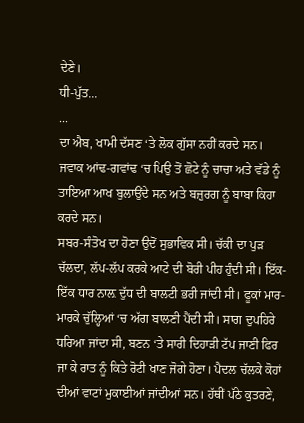ਦੇਣੇ।
ਧੀ-ਪੁੱਤ...
...
ਦਾ ਐਬ, ਖਾਮੀ ਦੱਸਣ ‘ਤੇ ਲੋਕ ਗੁੱਸਾ ਨਹੀਂ ਕਰਦੇ ਸਨ। ਜਵਾਕ ਆਂਢ-ਗਵਾਂਢ ‘ਚ ਪਿਉ ਤੋਂ ਛੋਟੇ ਨੂੰ ਚਾਚਾ ਅਤੇ ਵੱਡੇ ਨੂੰ ਤਾਇਆ ਆਖ ਬੁਲਾਉਂਦੇ ਸਨ ਅਤੇ ਬਜ਼ੁਰਗ ਨੂੰ ਬਾਬਾ ਕਿਹਾ ਕਰਦੇ ਸਨ।
ਸਬਰ-ਸੰਤੋਖ ਦਾ ਹੋਣਾ ਉਦੋਂ ਸੁਭਾਵਿਕ ਸੀ। ਚੱਕੀ ਦਾ ਪੁੜ ਚੱਲਦਾ, ਲੱਪ-ਲੱਪ ਕਰਕੇ ਆਟੇ ਦੀ ਬੋਰੀ ਪੀਹ ਹੁੰਦੀ ਸੀ। ਇੱਕ-ਇੱਕ ਧਾਰ ਨਾਲ਼ ਦੁੱਧ ਦੀ ਬਾਲਟੀ ਭਰੀ ਜਾਂਦੀ ਸੀ। ਫੂਕਾਂ ਮਾਰ-ਮਾਰਕੇ ਚੁੱਲ੍ਹਿਆਂ ‘ਚ ਅੱਗ ਬਾਲਣੀ ਪੈਂਦੀ ਸੀ। ਸਾਗ ਦੁਪਹਿਰੇ ਧਰਿਆ ਜਾਂਦਾ ਸੀ, ਬਣਨ ‘ਤੇ ਸਾਰੀ ਦਿਹਾੜੀ ਟੱਪ ਜਾਣੀ ਫਿਰ ਜਾ ਕੇ ਰਾਤ ਨੂੰ ਕਿਤੇ ਰੋਟੀ ਖਾਣ ਜੋਗੇ ਹੋਣਾ। ਪੈਦਲ ਚੱਲਕੇ ਕੋਹਾਂ ਦੀਆਂ ਵਾਟਾਂ ਮੁਕਾਈਆਂ ਜਾਂਦੀਆਂ ਸਨ। ਹੱਥੀਂ ਪੱਠੇ ਕੁਤਰਣੇ,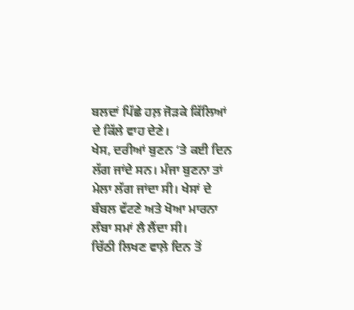ਬਲਦਾਂ ਪਿੱਛੇ ਹਲ਼ ਜੋੜਕੇ ਕਿੱਲਿਆਂ ਦੇ ਕਿੱਲੇ ਵਾਹ ਦੇਣੇ।
ਖੇਸ, ਦਰੀਆਂ ਬੁਣਨ ‘ਤੇ ਕਈ ਦਿਨ ਲੱਗ ਜਾਂਦੇ ਸਨ। ਮੰਜਾ ਬੁਣਨਾ ਤਾਂ ਮੇਲਾ ਲੱਗ ਜਾਂਦਾ ਸੀ। ਖੇਸਾਂ ਦੇ ਬੰਬਲ ਵੱਟਣੇ ਅਤੇ ਖੋਆ ਮਾਰਨਾ ਲੰਬਾ ਸਮਾਂ ਲੈ ਲੈਂਦਾ ਸੀ।
ਚਿੱਠੀ ਲਿਖਣ ਵਾਲ਼ੇ ਦਿਨ ਤੋਂ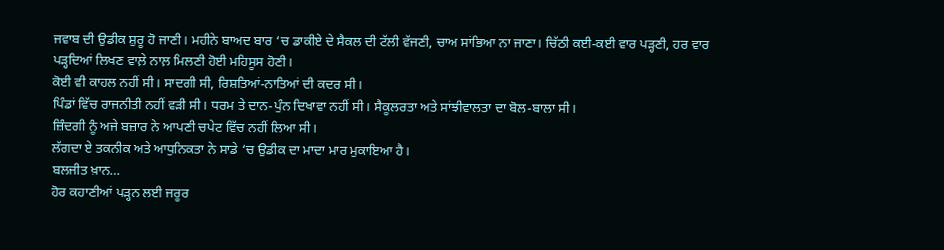ਜਵਾਬ ਦੀ ਉਡੀਕ ਸ਼ੁਰੂ ਹੋ ਜਾਣੀ। ਮਹੀਨੇ ਬਾਅਦ ਬਾਰ ‘ਚ ਡਾਕੀਏ ਦੇ ਸੈਕਲ ਦੀ ਟੱਲੀ ਵੱਜਣੀ, ਚਾਅ ਸਾਂਭਿਆ ਨਾ ਜਾਣਾ। ਚਿੱਠੀ ਕਈ-ਕਈ ਵਾਰ ਪੜ੍ਹਣੀ, ਹਰ ਵਾਰ ਪੜ੍ਹਦਿਆਂ ਲਿਖਣ ਵਾਲ਼ੇ ਨਾਲ਼ ਮਿਲਣੀ ਹੋਈ ਮਹਿਸੂਸ ਹੋਣੀ।
ਕੋਈ ਵੀ ਕਾਹਲ ਨਹੀਂ ਸੀ। ਸਾਦਗੀ ਸੀ, ਰਿਸ਼ਤਿਆਂ-ਨਾਤਿਆਂ ਦੀ ਕਦਰ ਸੀ।
ਪਿੰਡਾਂ ਵਿੱਚ ਰਾਜਨੀਤੀ ਨਹੀਂ ਵੜੀ ਸੀ। ਧਰਮ ਤੇ ਦਾਨ-ਪੁੰਨ ਦਿਖਾਵਾ ਨਹੀਂ ਸੀ। ਸੈਕੂਲਰਤਾ ਅਤੇ ਸਾਂਝੀਵਾਲਤਾ ਦਾ ਬੋਲ-ਬਾਲਾ ਸੀ।
ਜ਼ਿੰਦਗੀ ਨੂੰ ਅਜੇ ਬਜ਼ਾਰ ਨੇ ਆਪਣੀ ਚਪੇਟ ਵਿੱਚ ਨਹੀਂ ਲਿਆ ਸੀ।
ਲੱਗਦਾ ਏ ਤਕਨੀਕ ਅਤੇ ਆਧੁਨਿਕਤਾ ਨੇ ਸਾਡੇ ‘ਚ ਉਡੀਕ ਦਾ ਮਾਦਾ ਮਾਰ ਮੁਕਾਇਆ ਹੈ।
ਬਲਜੀਤ ਖ਼ਾਨ…
ਹੋਰ ਕਹਾਣੀਆਂ ਪੜ੍ਹਨ ਲਈ ਜਰੂਰ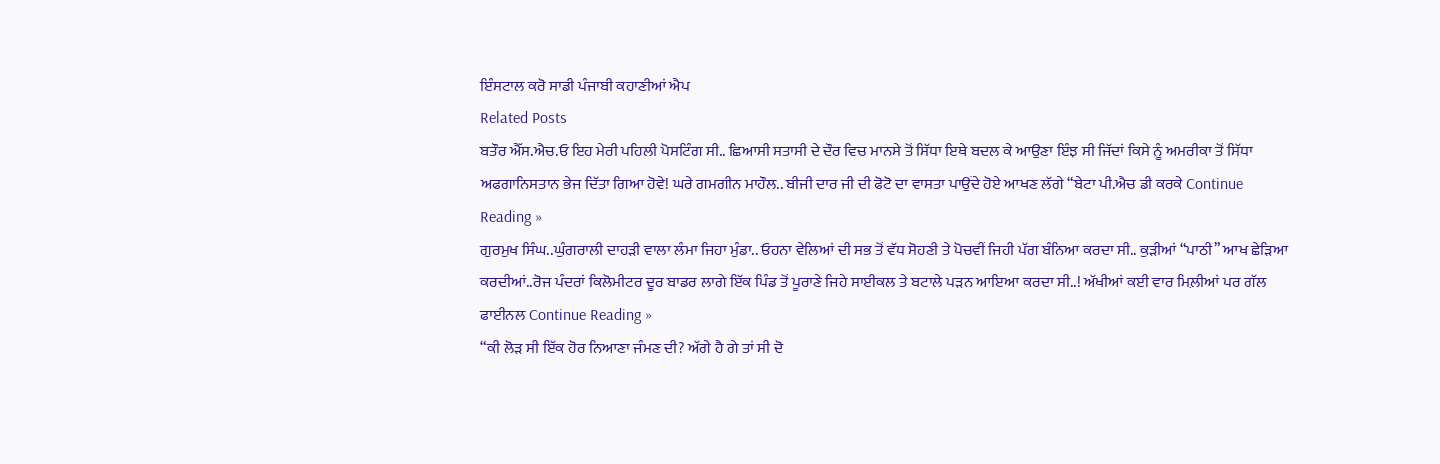ਇੰਸਟਾਲ ਕਰੋ ਸਾਡੀ ਪੰਜਾਬੀ ਕਹਾਣੀਆਂ ਐਪ
Related Posts
ਬਤੌਰ ਐੱਸ.ਐਚ.ਓ ਇਹ ਮੇਰੀ ਪਹਿਲੀ ਪੋਸਟਿੰਗ ਸੀ.. ਛਿਆਸੀ ਸਤਾਸੀ ਦੇ ਦੌਰ ਵਿਚ ਮਾਨਸੇ ਤੋਂ ਸਿੱਧਾ ਇਥੇ ਬਦਲ ਕੇ ਆਉਣਾ ਇੰਝ ਸੀ ਜਿੱਦਾਂ ਕਿਸੇ ਨੂੰ ਅਮਰੀਕਾ ਤੋਂ ਸਿੱਧਾ ਅਫਗਾਨਿਸਤਾਨ ਭੇਜ ਦਿੱਤਾ ਗਿਆ ਹੋਵੇ! ਘਰੇ ਗਮਗੀਨ ਮਾਹੌਲ.. ਬੀਜੀ ਦਾਰ ਜੀ ਦੀ ਫੋਟੋ ਦਾ ਵਾਸਤਾ ਪਾਉਂਦੇ ਹੋਏ ਆਖਣ ਲੱਗੇ “ਬੇਟਾ ਪੀ.ਐਚ ਡੀ ਕਰਕੇ Continue Reading »
ਗੁਰਮੁਖ ਸਿੰਘ..ਘੁੰਗਰਾਲੀ ਦਾਹੜੀ ਵਾਲਾ ਲੰਮਾ ਜਿਹਾ ਮੁੰਡਾ.. ਓਹਨਾ ਵੇਲਿਆਂ ਦੀ ਸਭ ਤੋਂ ਵੱਧ ਸੋਹਣੀ ਤੇ ਪੋਚਵੀਂ ਜਿਹੀ ਪੱਗ ਬੰਨਿਆ ਕਰਦਾ ਸੀ.. ਕੁੜੀਆਂ “ਪਾਠੀ” ਆਖ ਛੇੜਿਆ ਕਰਦੀਆਂ..ਰੋਜ ਪੰਦਰਾਂ ਕਿਲੋਮੀਟਰ ਦੂਰ ਬਾਡਰ ਲਾਗੇ ਇੱਕ ਪਿੰਡ ਤੋਂ ਪੂਰਾਣੇ ਜਿਹੇ ਸਾਈਕਲ ਤੇ ਬਟਾਲੇ ਪੜਨ ਆਇਆ ਕਰਦਾ ਸੀ..! ਅੱਖੀਆਂ ਕਈ ਵਾਰ ਮਿਲ਼ੀਆਂ ਪਰ ਗੱਲ ਫਾਈਨਲ Continue Reading »
“ਕੀ ਲੋੜ ਸੀ ਇੱਕ ਹੋਰ ਨਿਆਣਾ ਜੰਮਣ ਦੀ? ਅੱਗੇ ਹੈ ਗੇ ਤਾਂ ਸੀ ਦੋ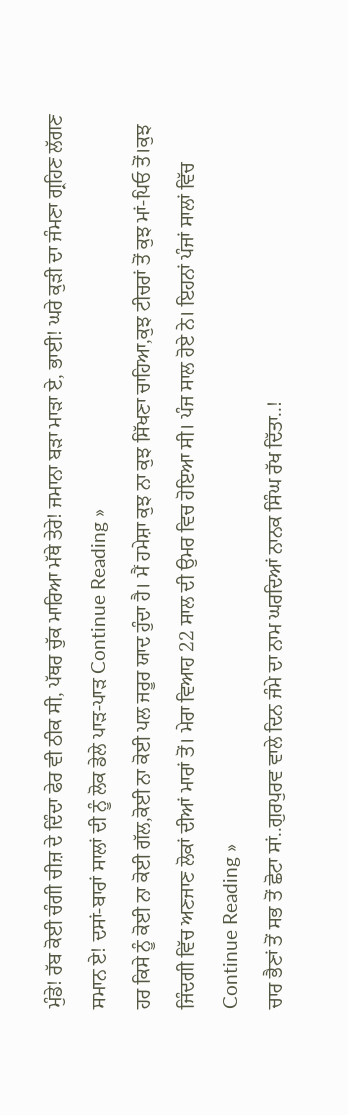ਮੁੰਡੇ! ਰੱਬ ਕੋਈ ਚੰਗੀ ਚੀਜ਼ ਦੇ ਦਿੰਦਾ ਫੇਰ ਵੀ ਠੀਕ ਸੀ, ਪੱਥਰ ਚੁੱਕ ਮਾਰਿਆ ਮੱਥੇ ਤੇਰੇ! ਜਮਾਨਾ ਬੜਾ ਮਾੜਾ ਏ, ਭਾਈ! ਘਰੇ ਕੁੜੀ ਦਾ ਜੰਮਣਾ ਗ੍ਰਹਿਣ ਲੱਗਣ ਸਮਾਨ ਏ! ਦਸਾਂ-ਬਾਰਾਂ ਸਾਲਾਂ ਦੀ ਨੂੰ ਲੋਕ ਡੇਲੇ ਪਾੜ-ਪਾੜ Continue Reading »
ਹਰ ਕਿਸੇ ਨੂੰ ਕੋਈ ਨਾ ਕੋਈ ਗੱਲ,ਕੋਈ ਨਾ ਕੋਈ ਪਲ ਜਰੂਰ ਯਾਦ ਹੁੰਦਾ ਹੈ। ਮੈਂ ਹਮੇਸ਼ਾ ਕੁਝ ਨਾ ਕੁਝ ਸਿੱਖਣਾ ਚਾਹਿਆ,ਕੁਝ ਟੀਚਰਾਂ ਤੋਂ ਕੁਝ ਮਾਂ-ਪਿਓ ਤੋਂ।ਕੁਝ ਜਿੰਦਗੀ ਵਿੱਚ ਅਣਜਾਣ ਲੋਕਾਂ ਦੀਆਂ ਮਾਰਾਂ ਤੋਂ। ਮੇਰਾ ਵਿਆਹ 22 ਸਾਲ ਦੀ ਉਮਰ ਵਿਚ ਹੋਇਆ ਸੀ। ਪੰਜ ਸਾਲ ਹੋਏ ਨੇ। ਇਹਨਾਂ ਪੰਜਾਂ ਸਾਲਾਂ ਵਿੱਚ Continue Reading »
ਚਾਰ ਭੈਣਾਂ ਤੋਂ ਸਭ ਤੋਂ ਛੋਟਾ ਸਾਂ..ਗੁਰਪੁਰਵ ਵਾਲੇ ਦਿਨ ਜੰਮੇ ਦਾ ਨਾਮ ਘਰਦਿਆਂ ਨਾਨਕ ਸਿੰਘ ਰੱਖ ਦਿੱਤਾ..!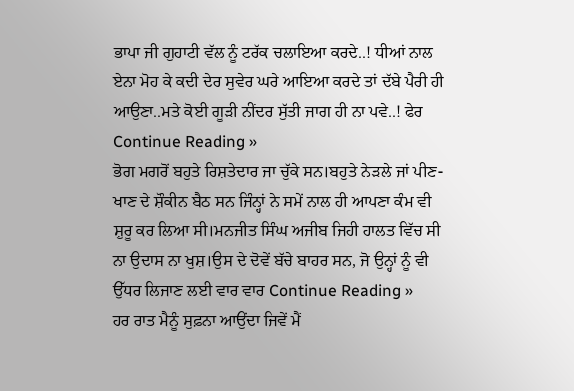ਭਾਪਾ ਜੀ ਗੁਹਾਟੀ ਵੱਲ ਨੂੰ ਟਰੱਕ ਚਲਾਇਆ ਕਰਦੇ..! ਧੀਆਂ ਨਾਲ ਏਨਾ ਮੋਹ ਕੇ ਕਦੀ ਦੇਰ ਸੁਵੇਰ ਘਰੇ ਆਇਆ ਕਰਦੇ ਤਾਂ ਦੱਬੇ ਪੈਰੀ ਹੀ ਆਉਣਾ..ਮਤੇ ਕੋਈ ਗੂੜੀ ਨੀਂਦਰ ਸੁੱਤੀ ਜਾਗ ਹੀ ਨਾ ਪਵੇ..! ਫੇਰ Continue Reading »
ਭੋਗ ਮਗਰੋਂ ਬਹੁਤੇ ਰਿਸ਼ਤੇਦਾਰ ਜਾ ਚੁੱਕੇ ਸਨ।ਬਹੁਤੇ ਨੇੜਲੇ ਜਾਂ ਪੀਣ-ਖਾਣ ਦੇ ਸ਼ੌਕੀਨ ਬੈਠ ਸਨ ਜਿੰਨ੍ਹਾਂ ਨੇ ਸਮੇਂ ਨਾਲ ਹੀ ਆਪਣਾ ਕੰਮ ਵੀ ਸ਼ੁਰੂ ਕਰ ਲਿਆ ਸੀ।ਮਨਜੀਤ ਸਿੰਘ ਅਜੀਬ ਜਿਹੀ ਹਾਲਤ ਵਿੱਚ ਸੀ ਨਾ ਉਦਾਸ ਨਾ ਖੁਸ਼।ਉਸ ਦੇ ਦੋਵੇਂ ਬੱਚੇ ਬਾਹਰ ਸਨ, ਜੋ ਉਨ੍ਹਾਂ ਨੂੰ ਵੀ ਉੱਧਰ ਲਿਜਾਣ ਲਈ ਵਾਰ ਵਾਰ Continue Reading »
ਹਰ ਰਾਤ ਮੈਨੂੰ ਸੁਫ਼ਨਾ ਆਉਂਦਾ ਜਿਵੇਂ ਮੈਂ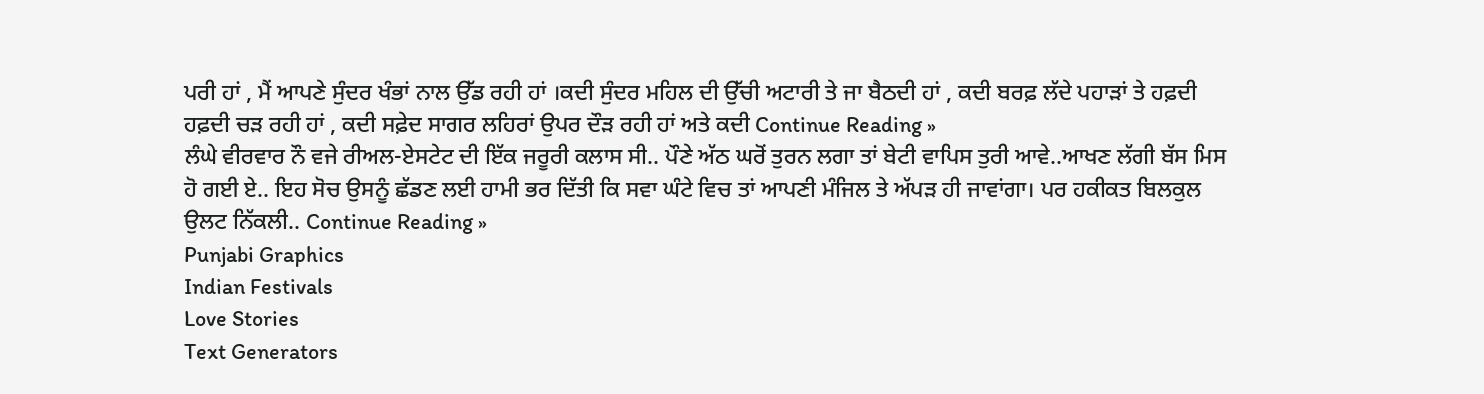ਪਰੀ ਹਾਂ , ਮੈਂ ਆਪਣੇ ਸੁੰਦਰ ਖੰਭਾਂ ਨਾਲ ਉੱਡ ਰਹੀ ਹਾਂ ।ਕਦੀ ਸੁੰਦਰ ਮਹਿਲ ਦੀ ਉੱਚੀ ਅਟਾਰੀ ਤੇ ਜਾ ਬੈਠਦੀ ਹਾਂ , ਕਦੀ ਬਰਫ਼ ਲੱਦੇ ਪਹਾੜਾਂ ਤੇ ਹਫ਼ਦੀ ਹਫ਼ਦੀ ਚੜ ਰਹੀ ਹਾਂ , ਕਦੀ ਸਫ਼ੇਦ ਸਾਗਰ ਲਹਿਰਾਂ ਉਪਰ ਦੌੜ ਰਹੀ ਹਾਂ ਅਤੇ ਕਦੀ Continue Reading »
ਲੰਘੇ ਵੀਰਵਾਰ ਨੌ ਵਜੇ ਰੀਅਲ-ਏਸਟੇਟ ਦੀ ਇੱਕ ਜਰੂਰੀ ਕਲਾਸ ਸੀ.. ਪੌਣੇ ਅੱਠ ਘਰੋਂ ਤੁਰਨ ਲਗਾ ਤਾਂ ਬੇਟੀ ਵਾਪਿਸ ਤੁਰੀ ਆਵੇ..ਆਖਣ ਲੱਗੀ ਬੱਸ ਮਿਸ ਹੋ ਗਈ ਏ.. ਇਹ ਸੋਚ ਉਸਨੂੰ ਛੱਡਣ ਲਈ ਹਾਮੀ ਭਰ ਦਿੱਤੀ ਕਿ ਸਵਾ ਘੰਟੇ ਵਿਚ ਤਾਂ ਆਪਣੀ ਮੰਜਿਲ ਤੇ ਅੱਪੜ ਹੀ ਜਾਵਾਂਗਾ। ਪਰ ਹਕੀਕਤ ਬਿਲਕੁਲ ਉਲਟ ਨਿੱਕਲੀ.. Continue Reading »
Punjabi Graphics
Indian Festivals
Love Stories
Text Generators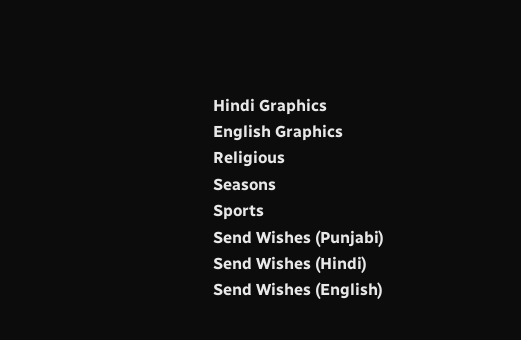Hindi Graphics
English Graphics
Religious
Seasons
Sports
Send Wishes (Punjabi)
Send Wishes (Hindi)
Send Wishes (English)